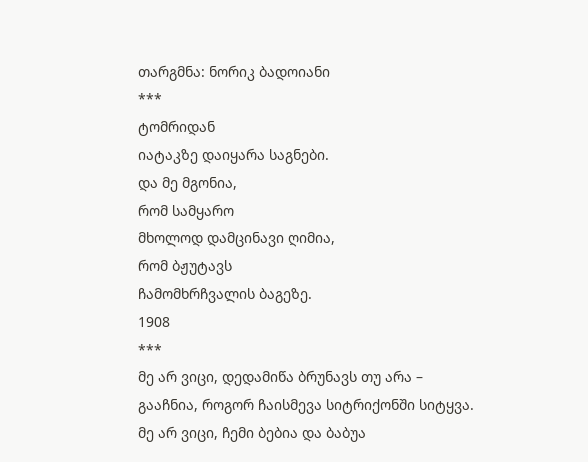თარგმნა: ნორიკ ბადოიანი
***
ტომრიდან
იატაკზე დაიყარა საგნები.
და მე მგონია,
რომ სამყარო
მხოლოდ დამცინავი ღიმია,
რომ ბჟუტავს
ჩამომხრჩვალის ბაგეზე.
1908
***
მე არ ვიცი, დედამიწა ბრუნავს თუ არა –
გააჩნია, როგორ ჩაისმევა სიტრიქონში სიტყვა.
მე არ ვიცი, ჩემი ბებია და ბაბუა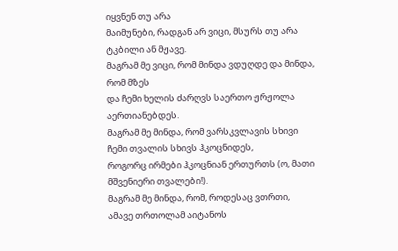იყვნენ თუ არა
მაიმუნები, რადგან არ ვიცი, მსურს თუ არა ტკბილი ან მჟავე.
მაგრამ მე ვიცი, რომ მინდა ვდუღდე და მინდა, რომ მზეს
და ჩემი ხელის ძარღვს საერთო ჟრჟოლა აერთიანებდეს.
მაგრამ მე მინდა, რომ ვარსკვლავის სხივი ჩემი თვალის სხივს ჰკოცნიდეს,
როგორც ირმები ჰკოცნიან ერთურთს (ო, მათი მშვენიერი თვალები!).
მაგრამ მე მინდა, რომ, როდესაც ვთრთი, ამავე თრთოლამ აიტანოს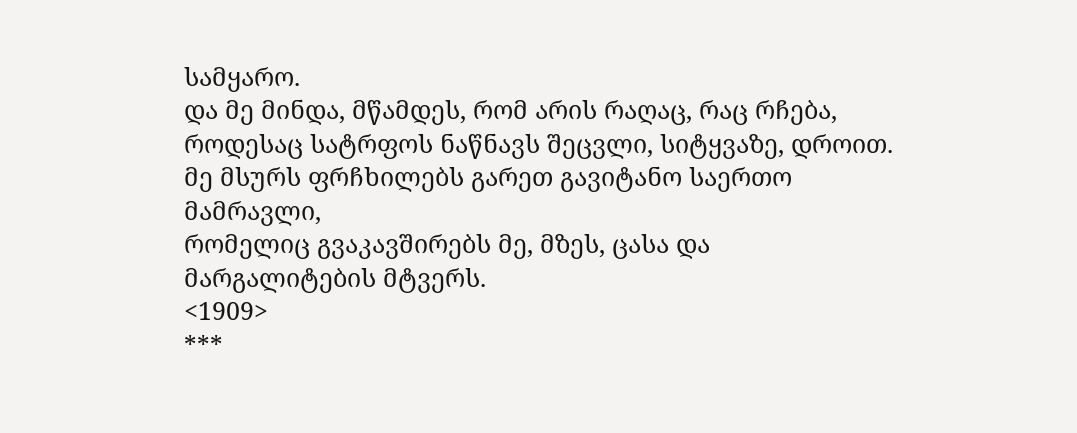სამყარო.
და მე მინდა, მწამდეს, რომ არის რაღაც, რაც რჩება,
როდესაც სატრფოს ნაწნავს შეცვლი, სიტყვაზე, დროით.
მე მსურს ფრჩხილებს გარეთ გავიტანო საერთო მამრავლი,
რომელიც გვაკავშირებს მე, მზეს, ცასა და მარგალიტების მტვერს.
<1909>
***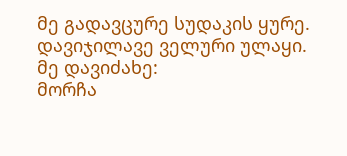მე გადავცურე სუდაკის ყურე.
დავიჯილავე ველური ულაყი.
მე დავიძახე:
მორჩა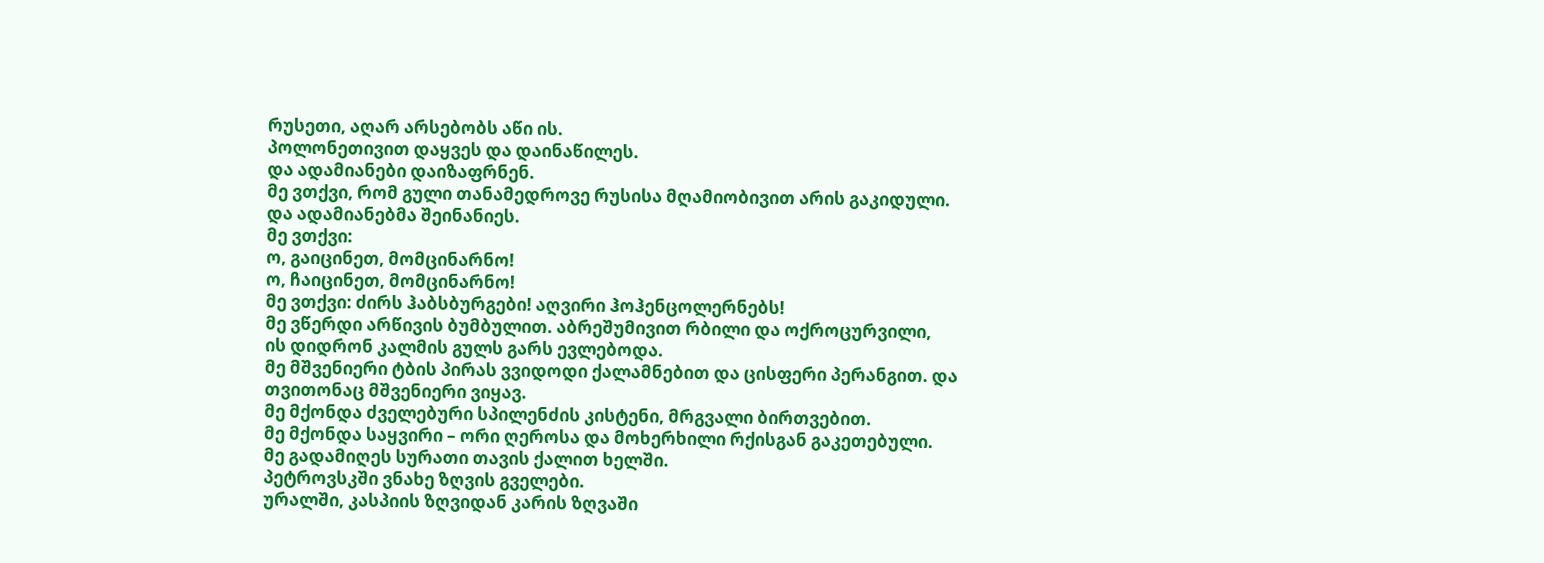რუსეთი, აღარ არსებობს აწი ის.
პოლონეთივით დაყვეს და დაინაწილეს.
და ადამიანები დაიზაფრნენ.
მე ვთქვი, რომ გული თანამედროვე რუსისა მღამიობივით არის გაკიდული.
და ადამიანებმა შეინანიეს.
მე ვთქვი:
ო, გაიცინეთ, მომცინარნო!
ო, ჩაიცინეთ, მომცინარნო!
მე ვთქვი: ძირს ჰაბსბურგები! აღვირი ჰოჰენცოლერნებს!
მე ვწერდი არწივის ბუმბულით. აბრეშუმივით რბილი და ოქროცურვილი,
ის დიდრონ კალმის გულს გარს ევლებოდა.
მე მშვენიერი ტბის პირას ვვიდოდი ქალამნებით და ცისფერი პერანგით. და თვითონაც მშვენიერი ვიყავ.
მე მქონდა ძველებური სპილენძის კისტენი, მრგვალი ბირთვებით.
მე მქონდა საყვირი – ორი ღეროსა და მოხერხილი რქისგან გაკეთებული.
მე გადამიღეს სურათი თავის ქალით ხელში.
პეტროვსკში ვნახე ზღვის გველები.
ურალში, კასპიის ზღვიდან კარის ზღვაში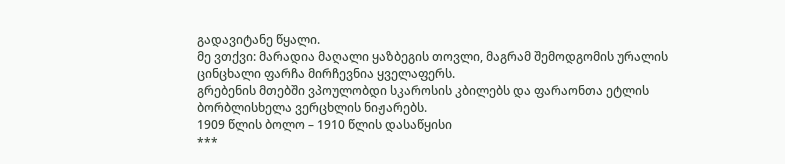გადავიტანე წყალი.
მე ვთქვი: მარადია მაღალი ყაზბეგის თოვლი, მაგრამ შემოდგომის ურალის ცინცხალი ფარჩა მირჩევნია ყველაფერს.
გრებენის მთებში ვპოულობდი სკაროსის კბილებს და ფარაონთა ეტლის ბორბლისხელა ვერცხლის ნიჟარებს.
1909 წლის ბოლო – 1910 წლის დასაწყისი
***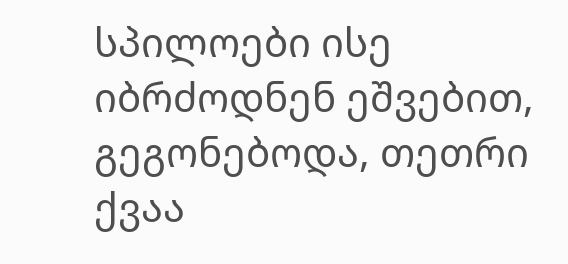სპილოები ისე იბრძოდნენ ეშვებით,
გეგონებოდა, თეთრი ქვაა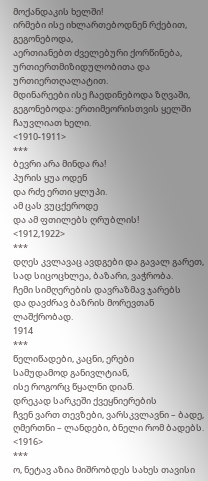მოქანდაკის ხელში!
ირმები ისე იხლართებოდნენ რქებით, გეგონებოდა,
აერთიანებთ ძველებური ქორწინება,
ურთიერთმიზიდულობითა და ურთიერთღალატით.
მდინარეები ისე ჩაედინებოდა ზღვაში,
გეგონებოდა: ერთიმეორისთვის ყელში ჩაუვლიათ ხელი.
<1910-1911>
***
ბევრი არა მინდა რა!
პურის ყუა ოდენ
და რძე ერთი ყლუპი.
ამ ცას ვუცქეროდე
და ამ ფთილებს ღრუბლის!
<1912,1922>
***
დღეს კვლავაც ავდგები და გავალ გარეთ,
სად სიცოცხლეა, ბაზარი, ვაჭრობა.
ჩემი სიმღერების დავრაზმავ ჯარებს
და დავძრავ ბაზრის მორევთან ლაშქრობად.
1914
***
წელიწადები, კაცნი, ერები
სამუდამოდ განივლტიან,
ისე როგორც წყალნი დიან.
დრეკად სარკეში ქვეყნიერების
ჩვენ ვართ თევზები, ვარსკვლავნი – ბადე,
ღმერთნი – ლანდები, ბნელი რომ ბადებს.
<1916>
***
ო, ნეტავ აზია მიშრობდეს სახეს თავისი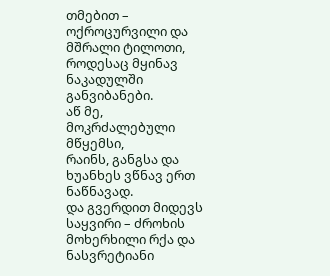თმებით –
ოქროცურვილი და მშრალი ტილოთი,
როდესაც მყინავ ნაკადულში განვიბანები.
აწ მე, მოკრძალებული მწყემსი,
რაინს, განგსა და ხუანხეს ვწნავ ერთ ნაწნავად.
და გვერდით მიდევს საყვირი – ძროხის
მოხერხილი რქა და ნასვრეტიანი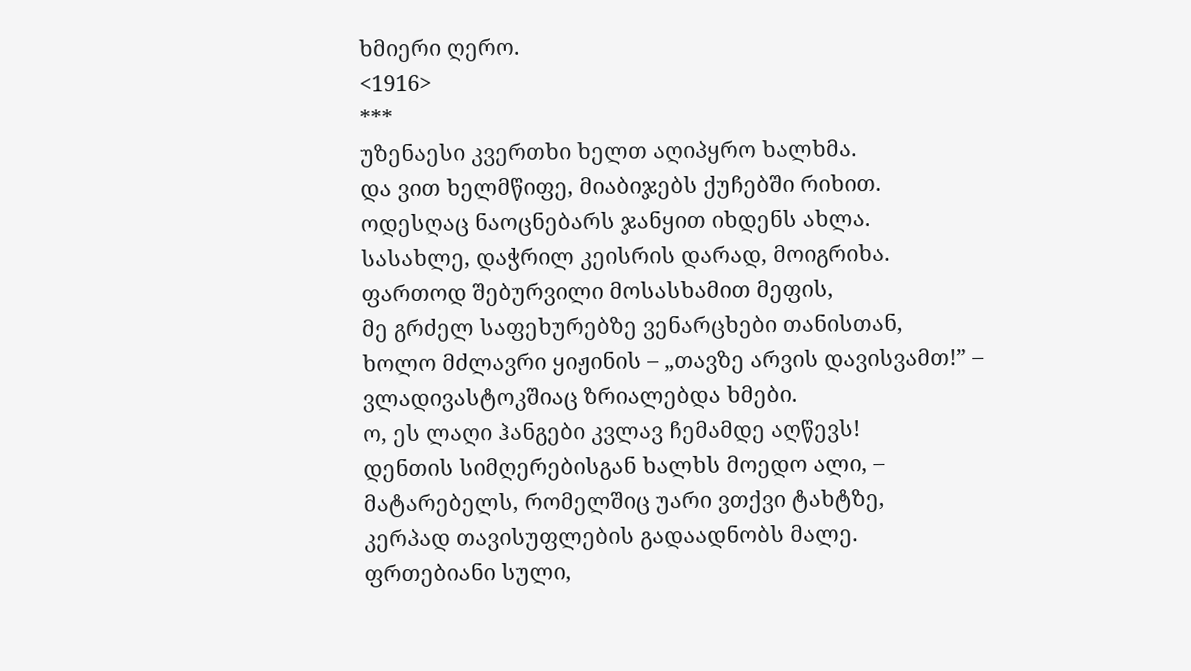ხმიერი ღერო.
<1916>
***
უზენაესი კვერთხი ხელთ აღიპყრო ხალხმა.
და ვით ხელმწიფე, მიაბიჯებს ქუჩებში რიხით.
ოდესღაც ნაოცნებარს ჯანყით იხდენს ახლა.
სასახლე, დაჭრილ კეისრის დარად, მოიგრიხა.
ფართოდ შებურვილი მოსასხამით მეფის,
მე გრძელ საფეხურებზე ვენარცხები თანისთან,
ხოლო მძლავრი ყიჟინის – „თავზე არვის დავისვამთ!” –
ვლადივასტოკშიაც ზრიალებდა ხმები.
ო, ეს ლაღი ჰანგები კვლავ ჩემამდე აღწევს!
დენთის სიმღერებისგან ხალხს მოედო ალი, –
მატარებელს, რომელშიც უარი ვთქვი ტახტზე,
კერპად თავისუფლების გადაადნობს მალე.
ფრთებიანი სული,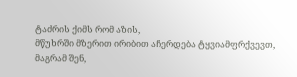ტაძრის ქიმს რომ აზის,
მწუხრში მზერით ირიბით აჩერდება ტყვიამფრქვევთ,
მაგრამ შენ,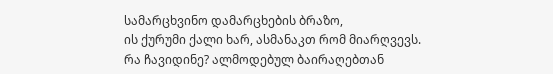სამარცხვინო დამარცხების ბრაზო,
ის ქურუმი ქალი ხარ, ასმანაკთ რომ მიარღვევს.
რა ჩავიდინე? ალმოდებულ ბაირაღებთან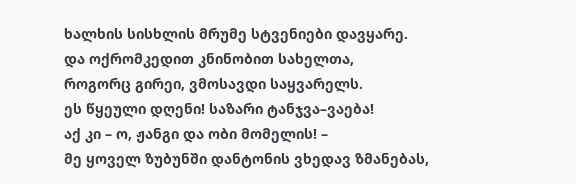ხალხის სისხლის მრუმე სტვენიები დავყარე.
და ოქრომკედით კნინობით სახელთა,
როგორც გირეი, ვმოსავდი საყვარელს.
ეს წყეული დღენი! საზარი ტანჯვა–ვაება!
აქ კი – ო, ჟანგი და ობი მომელის! –
მე ყოველ ზუბუნში დანტონის ვხედავ ზმანებას,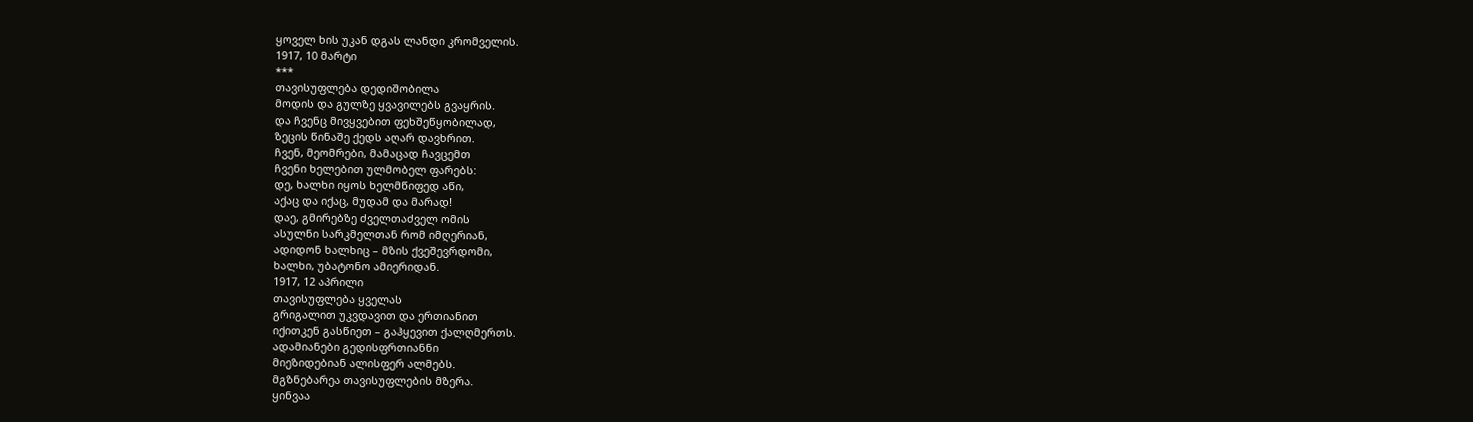ყოველ ხის უკან დგას ლანდი კრომველის.
1917, 10 მარტი
***
თავისუფლება დედიშობილა
მოდის და გულზე ყვავილებს გვაყრის.
და ჩვენც მივყვებით ფეხშეწყობილად,
ზეცის წინაშე ქედს აღარ დავხრით.
ჩვენ, მეომრები, მამაცად ჩავცემთ
ჩვენი ხელებით ულმობელ ფარებს:
დე, ხალხი იყოს ხელმწიფედ აწი,
აქაც და იქაც, მუდამ და მარად!
დაე, გმირებზე ძველთაძველ ომის
ასულნი სარკმელთან რომ იმღერიან,
ადიდონ ხალხიც – მზის ქვეშევრდომი,
ხალხი, უბატონო ამიერიდან.
1917, 12 აპრილი
თავისუფლება ყველას
გრიგალით უკვდავით და ერთიანით
იქითკენ გასწიეთ – გაჰყევით ქალღმერთს.
ადამიანები გედისფრთიანნი
მიეზიდებიან ალისფერ ალმებს.
მგზნებარეა თავისუფლების მზერა.
ყინვაა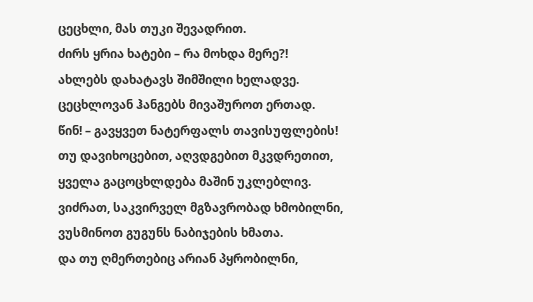ცეცხლი, მას თუკი შევადრით.
ძირს ყრია ხატები – რა მოხდა მერე?!
ახლებს დახატავს შიმშილი ხელადვე.
ცეცხლოვან ჰანგებს მივაშუროთ ერთად.
წინ! – გავყვეთ ნატერფალს თავისუფლების!
თუ დავიხოცებით, აღვდგებით მკვდრეთით,
ყველა გაცოცხლდება მაშინ უკლებლივ.
ვიძრათ, საკვირველ მგზავრობად ხმობილნი,
ვუსმინოთ გუგუნს ნაბიჯების ხმათა.
და თუ ღმერთებიც არიან პყრობილნი,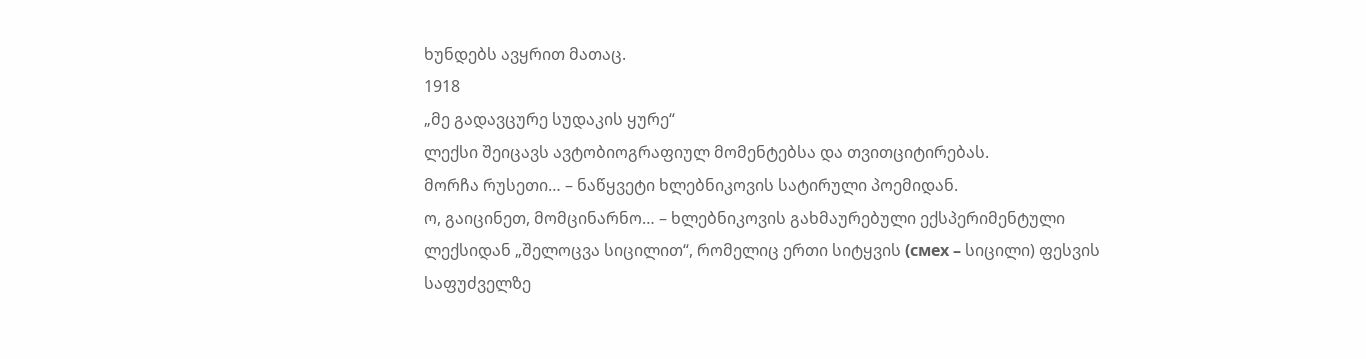ხუნდებს ავყრით მათაც.
1918
„მე გადავცურე სუდაკის ყურე“
ლექსი შეიცავს ავტობიოგრაფიულ მომენტებსა და თვითციტირებას.
მორჩა რუსეთი… – ნაწყვეტი ხლებნიკოვის სატირული პოემიდან.
ო, გაიცინეთ, მომცინარნო… – ხლებნიკოვის გახმაურებული ექსპერიმენტული ლექსიდან „შელოცვა სიცილით“, რომელიც ერთი სიტყვის (смех – სიცილი) ფესვის საფუძველზე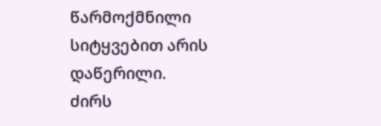წარმოქმნილი სიტყვებით არის დაწერილი.
ძირს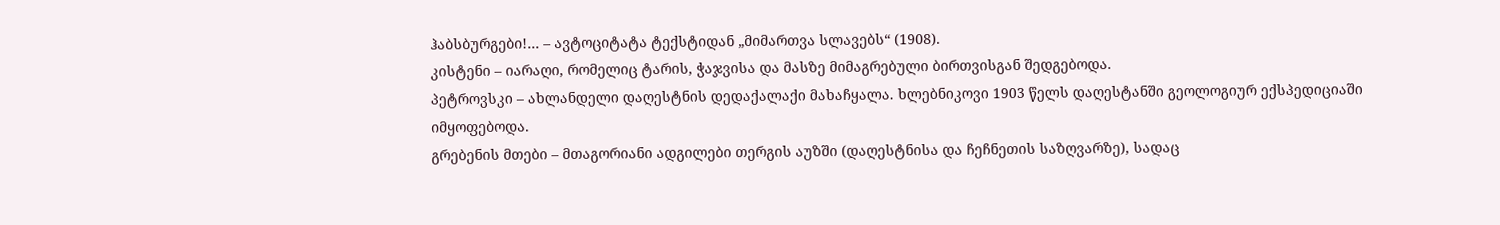ჰაბსბურგები!… – ავტოციტატა ტექსტიდან „მიმართვა სლავებს“ (1908).
კისტენი – იარაღი, რომელიც ტარის, ჭაჯვისა და მასზე მიმაგრებული ბირთვისგან შედგებოდა.
პეტროვსკი – ახლანდელი დაღესტნის დედაქალაქი მახაჩყალა. ხლებნიკოვი 1903 წელს დაღესტანში გეოლოგიურ ექსპედიციაში იმყოფებოდა.
გრებენის მთები – მთაგორიანი ადგილები თერგის აუზში (დაღესტნისა და ჩეჩნეთის საზღვარზე), სადაც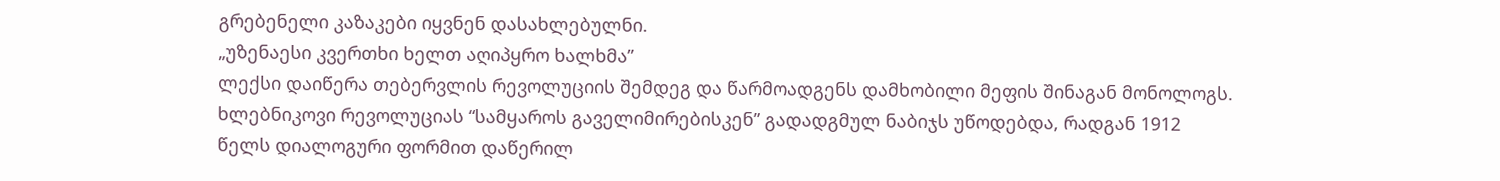გრებენელი კაზაკები იყვნენ დასახლებულნი.
„უზენაესი კვერთხი ხელთ აღიპყრო ხალხმა”
ლექსი დაიწერა თებერვლის რევოლუციის შემდეგ და წარმოადგენს დამხობილი მეფის შინაგან მონოლოგს. ხლებნიკოვი რევოლუციას “სამყაროს გაველიმირებისკენ” გადადგმულ ნაბიჯს უწოდებდა, რადგან 1912 წელს დიალოგური ფორმით დაწერილ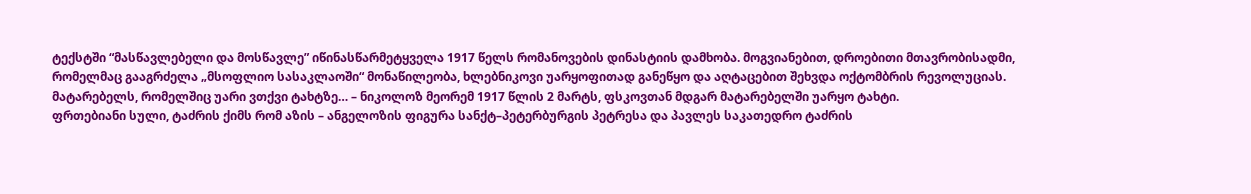ტექსტში “მასწავლებელი და მოსწავლე” იწინასწარმეტყველა 1917 წელს რომანოვების დინასტიის დამხობა. მოგვიანებით, დროებითი მთავრობისადმი, რომელმაც გააგრძელა „მსოფლიო სასაკლაოში“ მონაწილეობა, ხლებნიკოვი უარყოფითად განეწყო და აღტაცებით შეხვდა ოქტომბრის რევოლუციას.
მატარებელს, რომელშიც უარი ვთქვი ტახტზე… – ნიკოლოზ მეორემ 1917 წლის 2 მარტს, ფსკოვთან მდგარ მატარებელში უარყო ტახტი.
ფრთებიანი სული, ტაძრის ქიმს რომ აზის – ანგელოზის ფიგურა სანქტ–პეტერბურგის პეტრესა და პავლეს საკათედრო ტაძრის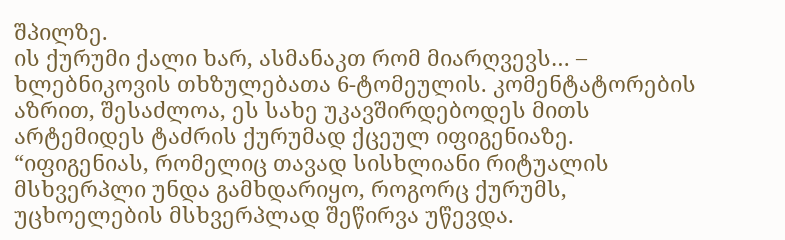შპილზე.
ის ქურუმი ქალი ხარ, ასმანაკთ რომ მიარღვევს… – ხლებნიკოვის თხზულებათა 6-ტომეულის. კომენტატორების აზრით, შესაძლოა, ეს სახე უკავშირდებოდეს მითს არტემიდეს ტაძრის ქურუმად ქცეულ იფიგენიაზე. “იფიგენიას, რომელიც თავად სისხლიანი რიტუალის მსხვერპლი უნდა გამხდარიყო, როგორც ქურუმს, უცხოელების მსხვერპლად შეწირვა უწევდა.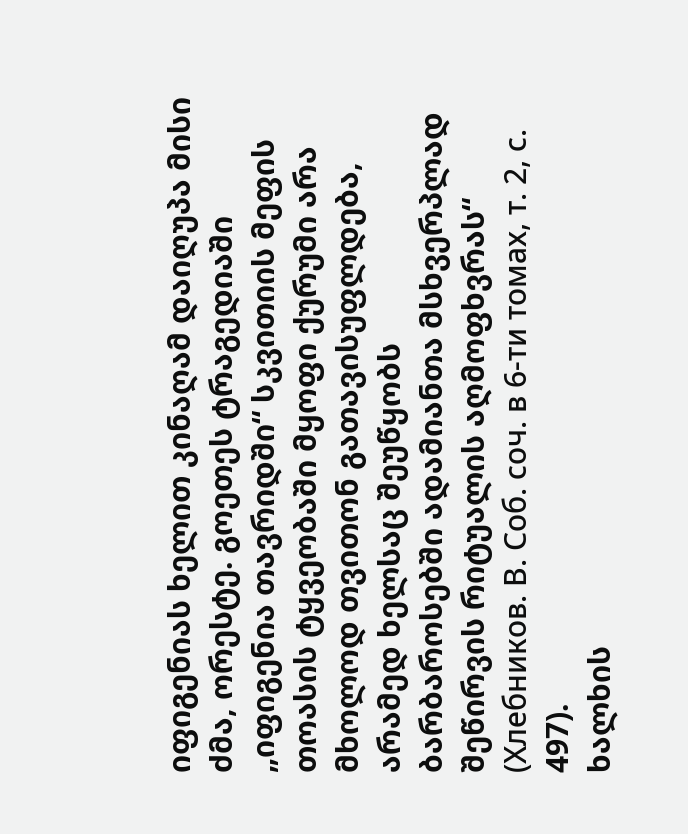იფიგენიას ხელით კინაღამ დაიღუპა მისი ძმა, ორესტე. გოეთეს ტრაგედიაში „იფიგენია თავრიდში“ სკვითიის მეფის თოასის ტყვეობაში მყოფი ქურუმი არა მხოლოდ თვითონ გათავისუფლდება, არამედ ხელსაც შეუწყობს ბარბაროსებში ადამიანთა მსხვერპლად შეწირვის რიტუალის აღმოფხვრას“ (Хлебников. В. Соб. соч. в 6-ти томах, т. 2, с. 497).
ხალხის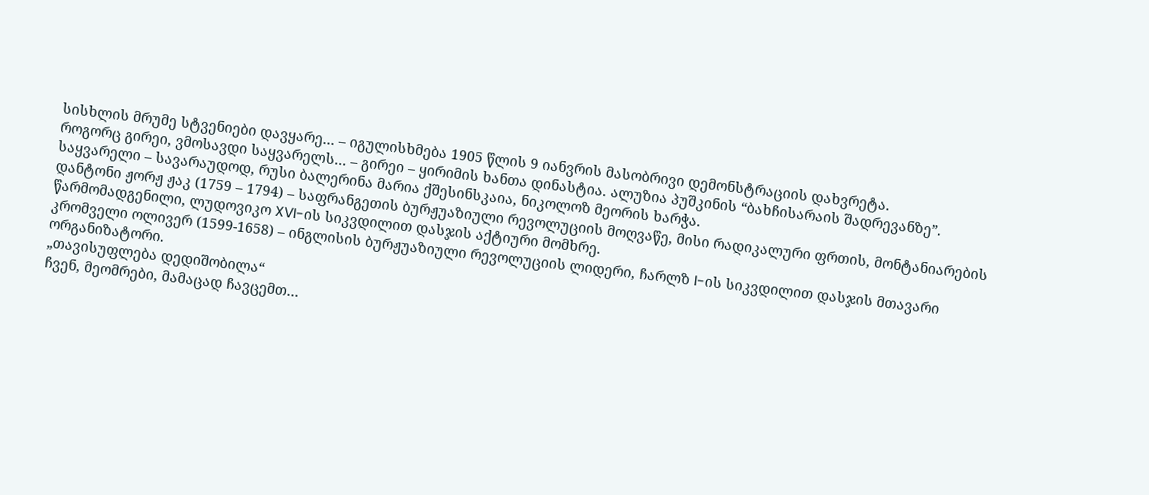სისხლის მრუმე სტვენიები დავყარე… – იგულისხმება 1905 წლის 9 იანვრის მასობრივი დემონსტრაციის დახვრეტა.
როგორც გირეი, ვმოსავდი საყვარელს… – გირეი – ყირიმის ხანთა დინასტია. ალუზია პუშკინის “ბახჩისარაის შადრევანზე”. საყვარელი – სავარაუდოდ, რუსი ბალერინა მარია ქშესინსკაია, ნიკოლოზ მეორის ხარჭა.
დანტონი ჟორჟ ჟაკ (1759 – 1794) – საფრანგეთის ბურჟუაზიული რევოლუციის მოღვაწე, მისი რადიკალური ფრთის, მონტანიარების წარმომადგენილი, ლუდოვიკო XVI-ის სიკვდილით დასჯის აქტიური მომხრე.
კრომველი ოლივერ (1599-1658) – ინგლისის ბურჟუაზიული რევოლუციის ლიდერი, ჩარლზ I-ის სიკვდილით დასჯის მთავარი ორგანიზატორი.
„თავისუფლება დედიშობილა“
ჩვენ, მეომრები, მამაცად ჩავცემთ…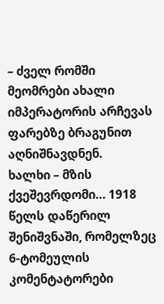– ძველ რომში მეომრები ახალი იმპერატორის არჩევას ფარებზე ბრაგუნით აღნიშნავდნენ.
ხალხი – მზის ქვეშევრდომი… 1918 წელს დაწერილ შენიშვნაში, რომელზეც 6-ტომეულის კომენტატორები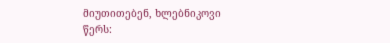მიუთითებენ, ხლებნიკოვი წერს: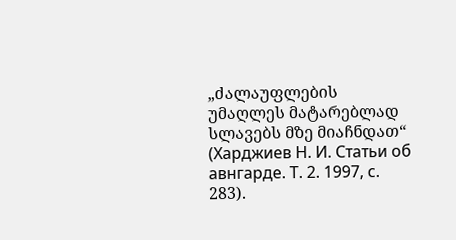„ძალაუფლების უმაღლეს მატარებლად სლავებს მზე მიაჩნდათ“ (Харджиев Н. И. Статьи об авнгарде. Т. 2. 1997, с. 283).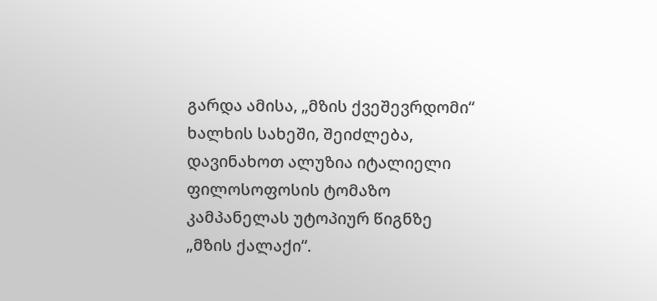გარდა ამისა, „მზის ქვეშევრდომი“ ხალხის სახეში, შეიძლება, დავინახოთ ალუზია იტალიელი ფილოსოფოსის ტომაზო კამპანელას უტოპიურ წიგნზე „მზის ქალაქი“.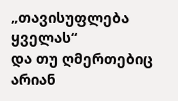„თავისუფლება ყველას“
და თუ ღმერთებიც არიან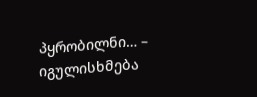პყრობილნი… – იგულისხმება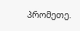პრომეთე.